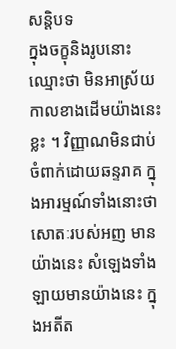សន្តិបទ
ក្នុងចក្ខុនិងរូបនោះ ឈ្មោះថា មិនអាស្រ័យកាលខាងដើមយ៉ាងនេះខ្លះ ។ វិញ្ញាណមិនជាប់ចំពាក់ដោយឆន្ទរាគ ក្នុងអារម្មណ៍ទាំងនោះថា សោតៈរបស់អញ មានយ៉ាងនេះ សំឡេងទាំងឡាយមានយ៉ាងនេះ ក្នុងអតីត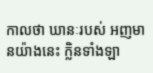កាលថា ឃានៈរបស់ អញមានយ៉ាងនេះ ក្លិនទាំងឡា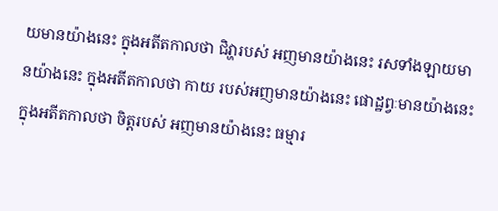យមានយ៉ាងនេះ ក្នុងអតីតកាលថា ជិវ្ហារបស់ អញមានយ៉ាងនេះ រសទាំងឡាយមានយ៉ាងនេះ ក្នុងអតីតកាលថា កាយ របស់អញមានយ៉ាងនេះ ផោដ្ឋព្វៈមានយ៉ាងនេះ ក្នុងអតីតកាលថា ចិត្តរបស់ អញមានយ៉ាងនេះ ធម្មារ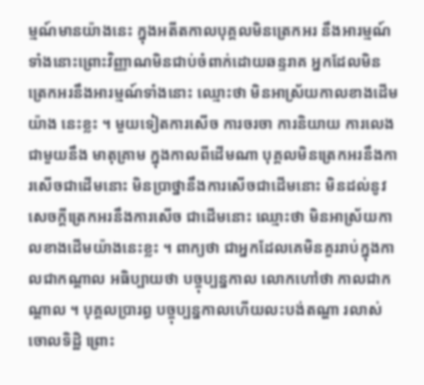ម្មណ៍មានយ៉ាងនេះ ក្នុងអតីតកាលបុគ្គលមិនត្រេកអរ នឹងអារម្មណ៍ទាំងនោះព្រោះវិញ្ញាណមិនជាប់ចំពាក់ដោយឆន្ទរាគ អ្នកដែលមិន ត្រេកអរនឹងអារម្មណ៍ទាំងនោះ ឈ្មោះថា មិនអាស្រ័យកាលខាងដើមយ៉ាង នេះខ្លះ ។ មួយទៀតការសើច ការចរចា ការនិយាយ ការលេងជាមួយនឹង មាតុគ្រាម ក្នុងកាលពីដើមណា បុគ្គលមិនត្រេកអរនឹងការសើចជាដើមនោះ មិនប្រាថ្នានឹងការសើចជាដើមនោះ មិនដល់នូវសេចក្តីត្រេកអរនឹងការសើច ជាដើមនោះ ឈ្មោះថា មិនអាស្រ័យកាលខាងដើមយ៉ាងនេះខ្លះ ។ ពាក្យថា ជាអ្នកដែលគេមិនគួររាប់ក្នុងកាលជាកណ្តាល អធិប្បាយថា បច្ចុប្បន្នកាល លោកហៅថា កាលជាកណ្តាល ។ បុគ្គលប្រារព្ធ បច្ចុប្បន្នកាលហើយលះបង់តណ្ហា រលាស់ចោលទិដ្ឋិ ព្រោះ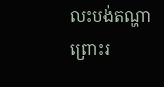លះបង់តណ្ហា ព្រោះរ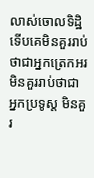លាស់ចោលទិដ្ឋិ ទើបគេមិនគួររាប់ថាជាអ្នកត្រេកអរ មិនគួររាប់ថាជា អ្នកប្រទូស្ត មិនគួរ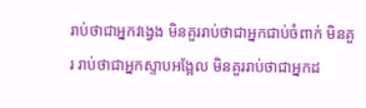រាប់ថាជាអ្នកវង្វេង មិនគួររាប់ថាជាអ្នកជាប់ចំពាក់ មិនគួរ រាប់ថាជាអ្នកស្ទាបអង្អែល មិនគួររាប់ថាជាអ្នកដ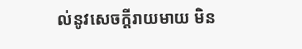ល់នូវសេចក្តីរាយមាយ មិន